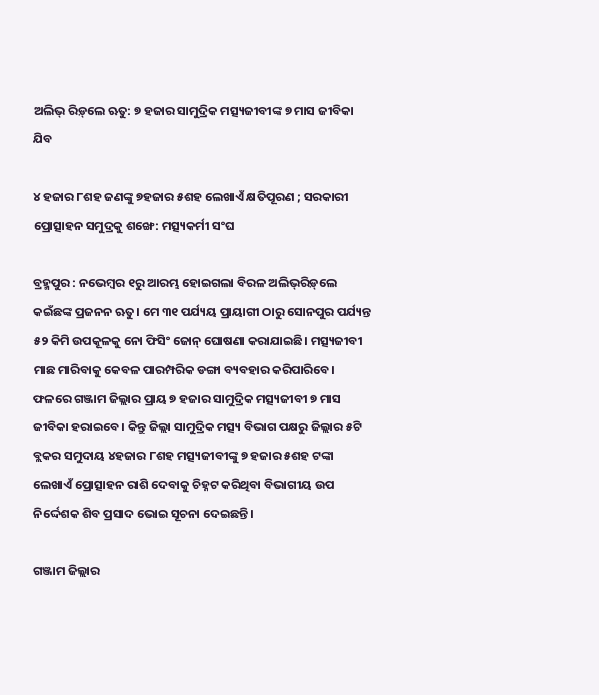ଅଲିଭ୍‌ ରିଡ଼୍‌ଲେ ଋତୁ: ୭ ହଜାର ସାମୁଦ୍ରିକ ମତ୍ସ୍ୟଜୀବୀଙ୍କ ୭ ମାସ ଜୀବିକା ଯିବ

୪ ହଜାର ୮ଶହ ଜଣଙ୍କୁ ୭ହଜାର ୫ଶହ ଲେଖାଏଁ କ୍ଷତିପୂରଣ ; ସରକାରୀ ପ୍ରୋତ୍ସାହନ ସମୁଦ୍ରକୁ ଶଙ୍ଖେ: ମତ୍ସ୍ୟକର୍ମୀ ସଂଘ

ବ୍ରହ୍ମପୁର : ନଭେମ୍ବର ୧ରୁ ଆରମ୍ଭ ହୋଇଗଲା ବିରଳ ଅଲିଭ୍‌ରିଡ଼୍‌ଲେ କଇଁଛଙ୍କ ପ୍ରଜନନ ଋତୁ। ମେ ୩୧ ପର୍ଯ୍ୟୟ ପ୍ରାୟାଗୀ ଠାରୁ ସୋନପୁର ପର୍ଯ୍ୟନ୍ତ ୫୨ କିମି ଉପକୂଳକୁ ନୋ ଫିସିଂ ଜୋନ୍‌ ଘୋଷଣା କରାଯାଇଛି। ମତ୍ସ୍ୟଜୀବୀ ମାଛ ମାରିବାକୁ କେବଳ ପାରମ୍ପରିକ ଡଙ୍ଗା ବ୍ୟବହାର କରିପାରିବେ। ଫଳରେ ଗଞ୍ଜାମ ଜିଲ୍ଲାର ପ୍ରାୟ ୭ ହଜାର ସାମୁଦ୍ରିକ ମତ୍ସ୍ୟଜୀବୀ ୭ ମାସ ଜୀବିକା ହରାଇବେ। କିନ୍ତୁ ଜିଲ୍ଲା ସାମୁଦ୍ରିକ ମତ୍ସ୍ୟ ବିଭାଗ ପକ୍ଷରୁ ଜିଲ୍ଲାର ୫ଟି ବ୍ଲକର ସମୁଦାୟ ୪ହଜାର ୮ଶହ ମତ୍ସ୍ୟଜୀବୀଙ୍କୁ ୭ ହଜାର ୫ଶହ ଟଙ୍କା ଲେଖାଏଁ ପ୍ରୋତ୍ସାହନ ରାଶି ଦେବାକୁ ଚିହ୍ନଟ କରିଥିବା ବିଭାଗୀୟ ଉପ ନିର୍ଦ୍ଦେଶକ ଶିବ ପ୍ରସାଦ ଭୋଇ ସୂଚନା ଦେଇଛନ୍ତି।

ଗଞ୍ଜାମ ଜିଲ୍ଲାର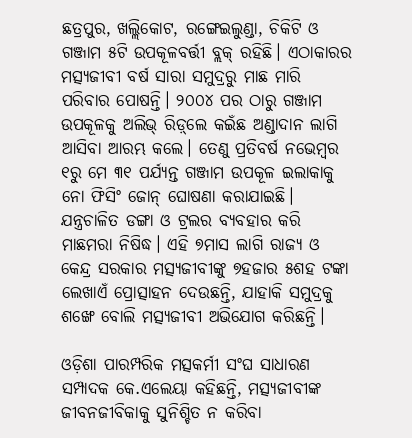ଛତ୍ରପୁର, ଖଲ୍ଲିକୋଟ, ରଙ୍ଗେଇଲୁଣ୍ଡା, ଚିକିଟି ଓ ଗଞ୍ଜାମ ୫ଟି ଉପକୂଳବର୍ତ୍ତୀ ବ୍ଲକ୍‌ ରହିଛି। ଏଠାକାରର ମତ୍ସ୍ୟଜୀବୀ ବ‌ର୍ଷ ସାରା ସମୁଦ୍ରରୁ ମାଛ ମାରି ପରିବାର ପୋଷନ୍ତି। ୨୦୦୪ ପର ଠାରୁ ଗଞ୍ଜାମ ଉପକୂଳକୁ ଅଲିଭ୍‌ ରିଡ଼୍‌ଲେ କଇଁଛ ଅଣ୍ଡାଦାନ ଲାଗି ଆସିବା ଆରମ୍ଭ କଲେ। ତେଣୁ ପ୍ରତିବର୍ଷ ନଭେମ୍ବର ୧ରୁ ମେ ୩୧ ପର୍ଯ୍ୟନ୍ତ ଗଞ୍ଜାମ ଉପକୂଳ ଇଲାକାକୁ ନୋ ଫିସିଂ ଜୋନ୍‌ ଘୋଷଣା କରାଯାଇଛି। ଯନ୍ତ୍ରଚାଳିତ ଡଙ୍ଗା ଓ ଟ୍ରଲର ବ୍ୟବହାର କରି ମାଛମରା ନିଷିଦ୍ଧ। ଏହି ୭ମାସ ଲାଗି ରାଜ୍ୟ ଓ କେନ୍ଦ୍ର ସରକାର ମତ୍ସ୍ୟଜୀବୀଙ୍କୁ ୭ହଜାର ୫ଶହ ଟଙ୍କା ଲେଖାଏଁ ପ୍ରୋତ୍ସାହନ ଦେଉଛନ୍ତି, ଯାହାକି ସମୁଦ୍ରକୁ ଶଙ୍ଖେ ବୋଲି ମତ୍ସ୍ୟଜୀବୀ ଅଭିଯୋଗ କରିଛନ୍ତି।

ଓଡ଼ିଶା ପାରମ୍ପରିକ ମତ୍ସକର୍ମୀ ସଂଘ ସାଧାରଣ ସମ୍ପାଦକ କେ.ଏଲେୟା କହିଛନ୍ତି, ମତ୍ସ୍ୟଜୀବୀଙ୍କ ଜୀବନଜୀବିକାକୁ ସୁନିଶ୍ଚିତ ନ କରିବା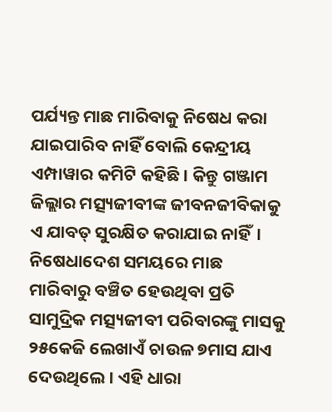ପର୍ଯ୍ୟନ୍ତ ମାଛ ମାରିବାକୁ ନିଷେଧ କରା ଯାଇପାରିବ ନାହିଁ ବୋଲି କେନ୍ଦ୍ରୀୟ ଏମ୍ପାୱାର କମିଟି କହିଛି। କିନ୍ତୁ ଗଞ୍ଜାମ ଜିଲ୍ଲାର ମତ୍ସ୍ୟଜୀବୀଙ୍କ ଜୀବନଜୀବିକାକୁ ଏ ଯାବତ୍‌ ସୁରକ୍ଷିତ କରାଯାଇ ନାହିଁ। ନିଷେଧା‌ଦେଶ ସମୟରେ ମାଛ ମାରିବାରୁ ବଞ୍ଚିତ ହେଉଥିବା ପ୍ରତି ସାମୁଦ୍ରିକ ମତ୍ସ୍ୟଜୀବୀ ପରିବାରଙ୍କୁ ମାସକୁ ୨୫କେଜି ଲେଖାଏଁ ଚାଉଳ ୭ମାସ ଯାଏ ଦେଉଥିଲେ। ଏହି ଧାରା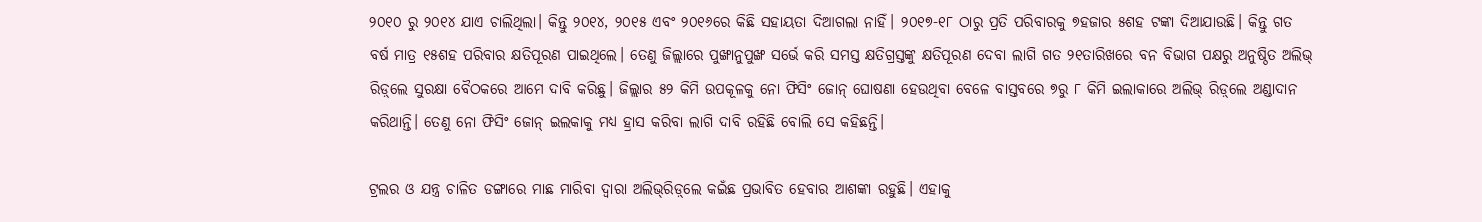୨୦୧୦ ରୁ ୨୦୧୪ ଯାଏ ଚାଲିଥିଲା। କିନ୍ତୁ ୨୦୧୪, ୨୦୧୫ ଏବଂ ୨୦୧୬ରେ କିଛି ସହାୟତା ଦିଆଗଲା ନାହିଁ। ୨୦୧୭-୧୮ ଠାରୁ ପ୍ରତି ପରିବାରକୁ ୭ହଜାର ୫ଶହ ଟଙ୍କା ଦିଆଯାଉଛି। କିନ୍ତୁ ଗତ ବର୍ଷ ମାତ୍ର ୧୫ଶହ ପରିବାର କ୍ଷତିପୂରଣ ପାଇଥିଲେ। ତେଣୁ ଜିଲ୍ଲାରେ ପୁଙ୍ଖାନୁପୁଙ୍ଖ ସର୍ଭେ କରି ସମସ୍ତ କ୍ଷତିଗ୍ରସ୍ତଙ୍କୁ କ୍ଷତିପୂରଣ ଦେବା ଲାଗି ଗତ ୨୧ତାରିଖରେ ବନ ବିଭାଗ ପକ୍ଷରୁ ଅନୁଷ୍ଠିତ ଅଲିଭ୍‌ ରିଡ଼୍‌ଲେ ସୁରକ୍ଷା ବୈଠକରେ ଆମେ ଦାବି କରିଛୁ। ଜିଲ୍ଲାର ୫୨ କିମି ଉପକୂଳକୁ ନୋ ଫିସିଂ ଜୋନ୍‌ ଘ‌ୋଷଣା ହେଉଥିବା ବେଳେ ବାସ୍ତବରେ ୭ରୁ ୮ କିମି ଇଲାକାରେ ଅଲିଭ୍‌ ରିଡ଼୍‌ଲେ ଅଣ୍ଡାଦାନ କରିଥାନ୍ତି। ତେଣୁ ନୋ ଫିସିଂ ଜୋନ୍‌‌ ଇଲକାକୁ ମଧ୍ୟ ହ୍ରାସ କରିବା ଲାଗି ଦାବି ରହିଛି ବୋଲି ସେ କହିଛନ୍ତି।

ଟ୍ରଲର ଓ ଯନ୍ତ୍ର ଚାଳିତ ଡଙ୍ଗାରେ ମାଛ ମାରିବା ଦ୍ବାରା ଅଲିଭ୍‌ରିଡ଼୍‌ଲେ କଇଁଛ ପ୍ରଭାବିତ ହେବାର ଆଶଙ୍କା ରହୁଛି। ଏହାକୁ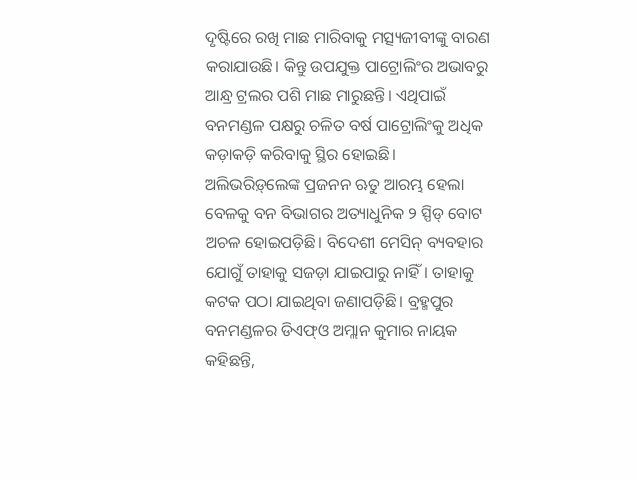ଦୃଷ୍ଟିରେ ରଖି ମାଛ ମାରିବାକୁ ମତ୍ସ୍ୟଜୀବୀଙ୍କୁ ବାରଣ କରାଯାଉଛି। କିନ୍ତୁ ଉପଯୁକ୍ତ ପାଟ୍ରୋଲିଂର ଅଭାବରୁ ଆନ୍ଧ୍ର ଟ୍ରଲର ପଶି ମାଛ ମାରୁଛନ୍ତି। ଏଥିପାଇଁ ବନମଣ୍ଡଳ ପକ୍ଷରୁ ଚଳିତ ବର୍ଷ ପାଟ୍ରୋଲିଂକୁ ଅଧିକ କଡ଼ାକଡ଼ି କରିବାକୁ ସ୍ଥିର ହୋଇଛି। ଅଲିଭରିଡ଼୍‌ଲେଙ୍କ ପ୍ରଜନନ ଋତୁ ଆରମ୍ଭ ହେଲା ବେଳକୁ ବନ ବିଭାଗର ଅତ୍ୟାଧୁନିକ ୨ ସ୍ପିଡ୍‌ ବୋଟ ଅଚଳ ହୋଇପଡ଼ିଛି। ବିଦେଶୀ ମେସିନ୍‌ ବ୍ୟବହାର ଯୋଗୁଁ ତାହାକୁ ସଜଡ଼ା ଯାଇପାରୁ ନାହିଁ। ତାହାକୁ କଟକ ପଠା ଯାଇଥିବା ଜଣାପଡ଼ିଛି। ବ୍ରହ୍ମପୁର ବନମଣ୍ଡଳର ଡିଏଫ୍‌ଓ ଅମ୍ଲାନ କୁମାର ନାୟକ କହିଛନ୍ତି,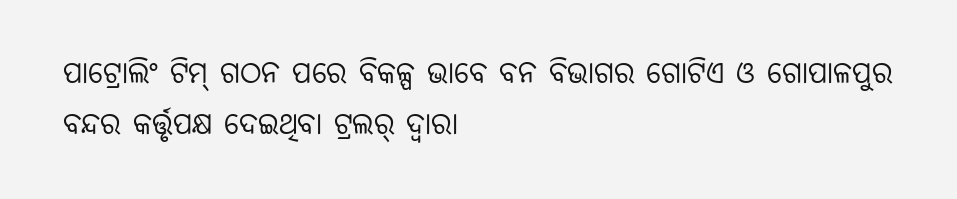ପାଟ୍ରୋଲିଂ ଟିମ୍‌ ଗଠନ ପରେ ବିକଳ୍ପ ଭାବେ ବନ ବିଭାଗର ଗୋଟିଏ ଓ ଗୋପାଳପୁର ବନ୍ଦର କର୍ତ୍ତୃପକ୍ଷ ଦେଇଥିବା ଟ୍ରଲର୍‌ ଦ୍ବାରା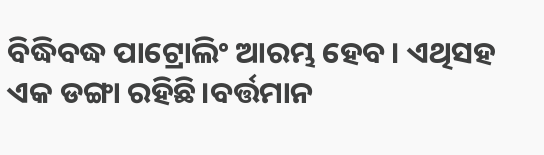ବିଦ୍ଧିବଦ୍ଧ ପାଟ୍ରୋଲିଂ ଆରମ୍ଭ ହେବ। ଏଥିସହ ଏକ ଡଙ୍ଗା ରହିଛି।ବର୍ତ୍ତମାନ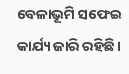ବେଳାଭୂମି ସଫେଇ କାର୍ଯ୍ୟ ଜାରି ରହିଛି।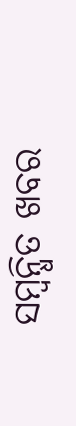ସମ୍ବନ୍ଧିତ ଖବର